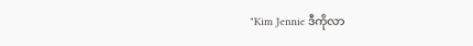"Kim Jennie ဒီကိုလာ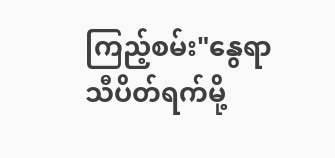ကြည့်စမ်း"နွေရာသီပိတ်ရက်မို့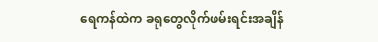ရေကန်ထဲက ခရုတွေလိုက်ဖမ်းရင်းအချိန်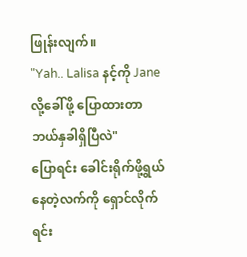ဖြုန်းလျက်။
"Yah.. Lalisa နင့်ကို Jane လို့ခေါ်ဖို့ ပြောထားတာ ဘယ်နှခါရှိပြီလဲ"
ပြောရင်း ခေါင်းရိုက်ဖို့ရွယ်နေတဲ့လက်ကို ရှောင်လိုက်ရင်း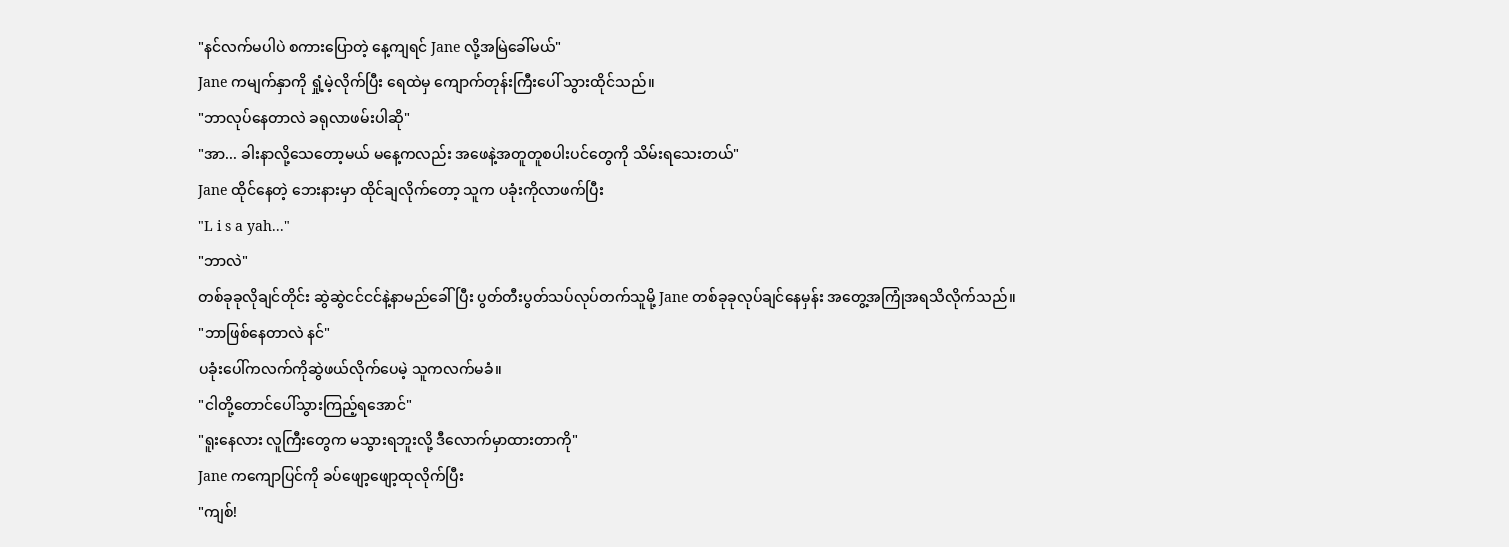"နင်လက်မပါပဲ စကားပြောတဲ့ နေ့ကျရင် Jane လို့အမြဲခေါ်မယ်"
Jane ကမျက်နှာကို ရှုံ့မဲ့လိုက်ပြီး ရေထဲမှ ကျောက်တုန်းကြီးပေါ် သွားထိုင်သည်။
"ဘာလုပ်နေတာလဲ ခရုလာဖမ်းပါဆို"
"အာ... ခါးနာလို့သေတော့မယ် မနေ့ကလည်း အဖေနဲ့အတူတူစပါးပင်တွေကို သိမ်းရသေးတယ်"
Jane ထိုင်နေတဲ့ ဘေးနားမှာ ထိုင်ချလိုက်တော့ သူက ပခုံးကိုလာဖက်ပြီး
"L i s a yah..."
"ဘာလဲ"
တစ်ခုခုလိုချင်တိုင်း ဆွဲဆွဲငင်ငင်နဲ့နာမည်ခေါ်ပြီး ပွတ်တီးပွတ်သပ်လုပ်တက်သူမို့ Jane တစ်ခုခုလုပ်ချင်နေမှန်း အတွေ့အကြုံအရသိလိုက်သည်။
"ဘာဖြစ်နေတာလဲ နင်"
ပခုံးပေါ်ကလက်ကိုဆွဲဖယ်လိုက်ပေမဲ့ သူကလက်မခံ။
"ငါတို့တောင်ပေါ်သွားကြည့်ရအောင်"
"ရူးနေလား လူကြီးတွေက မသွားရဘူးလို့ ဒီလောက်မှာထားတာကို"
Jane ကကျောပြင်ကို ခပ်ဖျော့ဖျော့ထုလိုက်ပြီး
"ကျစ်!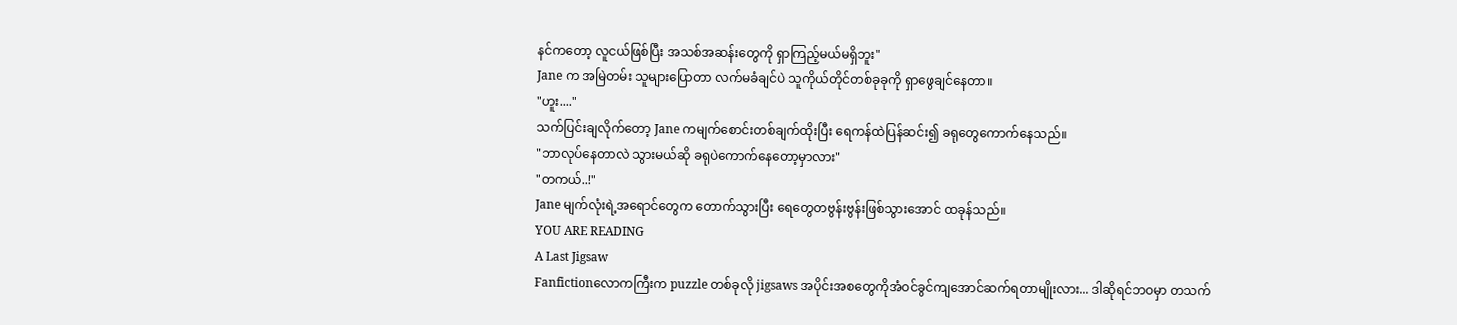နင်ကတော့ လူငယ်ဖြစ်ပြီး အသစ်အဆန်းတွေကို ရှာကြည့်မယ်မရှိဘူး"
Jane က အမြဲတမ်း သူများပြောတာ လက်မခံချင်ပဲ သူကိုယ်တိုင်တစ်ခုခုကို ရှာဖွေချင်နေတာ။
"ဟူး...."
သက်ပြင်းချလိုက်တော့ Jane ကမျက်စောင်းတစ်ချက်ထိုးပြီး ရေကန်ထဲပြန်ဆင်း၍ ခရုတွေကောက်နေသည်။
"ဘာလုပ်နေတာလဲ သွားမယ်ဆို ခရုပဲကောက်နေတော့မှာလား"
"တကယ်..!"
Jane မျက်လုံးရဲ့အရောင်တွေက တောက်သွားပြီး ရေတွေတဗွန်းဗွန်းဖြစ်သွားအောင် ထခုန်သည်။
YOU ARE READING
A Last Jigsaw
Fanfictionလောကကြီးက puzzle တစ်ခုလို jigsaws အပိုင်းအစတွေကိုအံဝင်ခွင်ကျအောင်ဆက်ရတာမျိုးလား... ဒါဆိုရင်ဘဝမှာ တသက်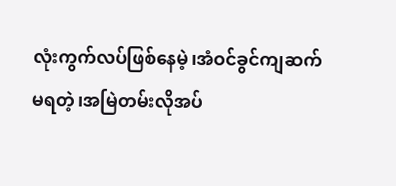လုံးကွက်လပ်ဖြစ်နေမဲ့၊အံဝင်ခွင်ကျဆက်မရတဲ့၊အမြဲတမ်းလိုအပ်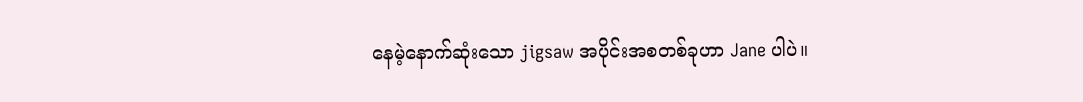နေမဲ့နောက်ဆုံးသော jigsaw အပိုင်းအစတစ်ခုဟာ Jane ပါပဲ။